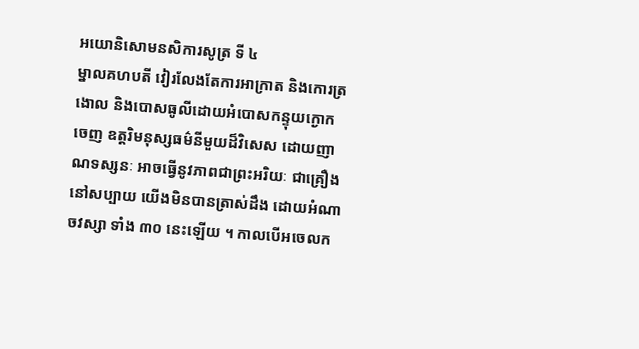អយោនិសោមនសិការសូត្រ ទី ៤
ម្នាលគហបតី វៀរលែងតែការអាក្រាត និងកោរត្រងោល និងបោសធូលីដោយអំបោសកន្ទុយក្ងោកចេញ ឧត្តរិមនុស្សធម៌នីមួយដ៏វិសេស ដោយញាណទស្សនៈ អាចធ្វើនូវភាពជាព្រះអរិយៈ ជាគ្រឿងនៅសប្បាយ យើងមិនបានត្រាស់ដឹង ដោយអំណាចវស្សា ទាំង ៣០ នេះឡើយ ។ កាលបើអចេលក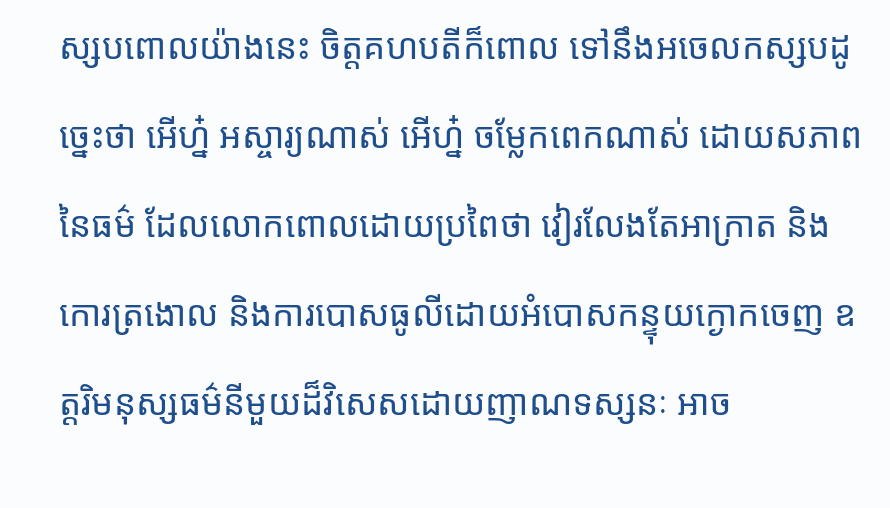ស្សបពោលយ៉ាងនេះ ចិត្តគហបតីក៏ពោល ទៅនឹងអចេលកស្សបដូច្នេះថា អើហ្ន៎ អស្ចារ្យណាស់ អើហ្ន៎ ចម្លែកពេកណាស់ ដោយសភាពនៃធម៌ ដែលលោកពោលដោយប្រពៃថា វៀរលែងតែអាក្រាត និងកោរត្រងោល និងការបោសធូលីដោយអំបោសកន្ទុយក្ងោកចេញ ឧត្តរិមនុស្សធម៌នីមួយដ៏វិសេសដោយញាណទស្សនៈ អាច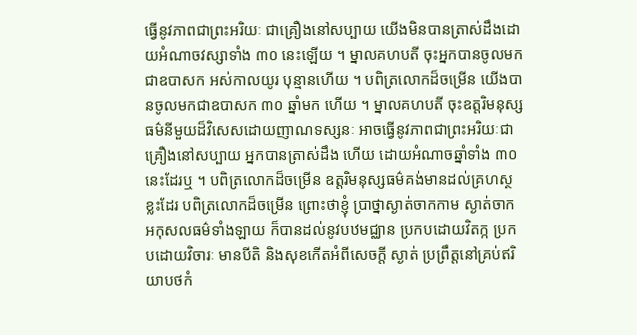ធ្វើនូវភាពជាព្រះអរិយៈ ជាគ្រឿងនៅសប្បាយ យើងមិនបានត្រាស់ដឹងដោយអំណាចវស្សាទាំង ៣០ នេះឡើយ ។ ម្នាលគហបតី ចុះអ្នកបានចូលមកជាឧបាសក អស់កាលយូរ បុន្មានហើយ ។ បពិត្រលោកដ៏ចម្រើន យើងបានចូលមកជាឧបាសក ៣០ ឆ្នាំមក ហើយ ។ ម្នាលគហបតី ចុះឧត្តរិមនុស្សធម៌នីមួយដ៏វិសេសដោយញាណទស្សនៈ អាចធ្វើនូវភាពជាព្រះអរិយៈជាគ្រឿងនៅសប្បាយ អ្នកបានត្រាស់ដឹង ហើយ ដោយអំណាចឆ្នាំទាំង ៣០ នេះដែរឬ ។ បពិត្រលោកដ៏ចម្រើន ឧត្តរិមនុស្សធម៌គង់មានដល់គ្រហស្ថខ្លះដែរ បពិត្រលោកដ៏ចម្រើន ព្រោះថាខ្ញុំ ប្រាថ្នាស្ងាត់ចាកកាម ស្ងាត់ចាកអកុសលធម៌ទាំងឡាយ ក៏បានដល់នូវបឋមជ្ឈាន ប្រកបដោយវិតក្ក ប្រកបដោយវិចារៈ មានបីតិ និងសុខកើតអំពីសេចក្តី ស្ងាត់ ប្រព្រឹត្តនៅគ្រប់ឥរិយាបថកំ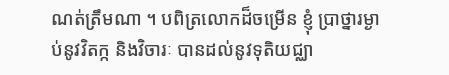ណត់ត្រឹមណា ។ បពិត្រលោកដ៏ចម្រើន ខ្ញុំ ប្រាថ្នារម្ងាប់នូវវិតក្ក និងវិចារៈ បានដល់នូវទុតិយជ្ឈា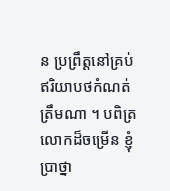ន ប្រព្រឹត្តនៅគ្រប់ឥរិយាបថកំណត់ត្រឹមណា ។ បពិត្រលោកដ៏ចម្រើន ខ្ញុំប្រាថ្នា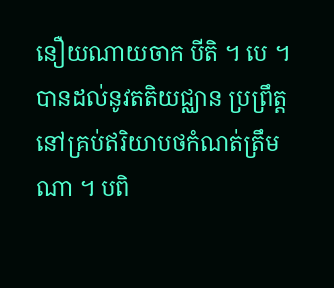នឿយណាយចាក បីតិ ។ បេ ។ បានដល់នូវតតិយជ្ឈាន ប្រព្រឹត្តនៅគ្រប់ឥរិយាបថកំណត់ត្រឹម ណា ។ បពិ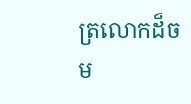ត្រលោកដ៏ចម